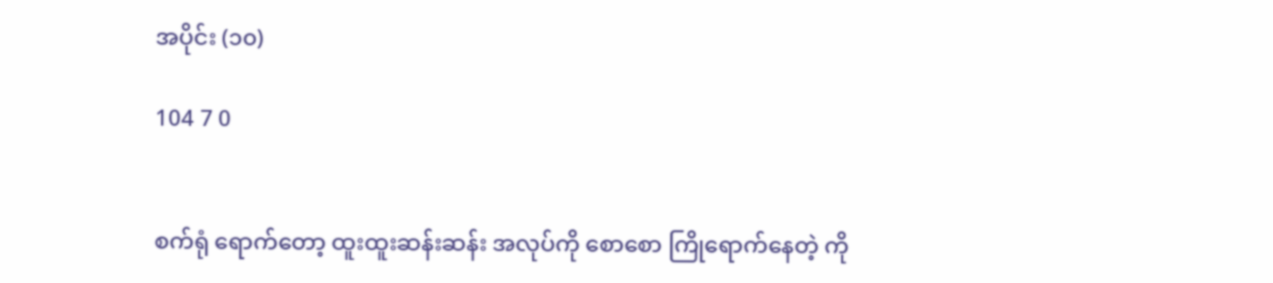အပိုင်း (၁၀)

104 7 0


စက်ရုံ ရောက်တော့ ထူးထူးဆန်းဆန်း အလုပ်ကို စောစော ကြိုရောက်နေတဲ့ ကို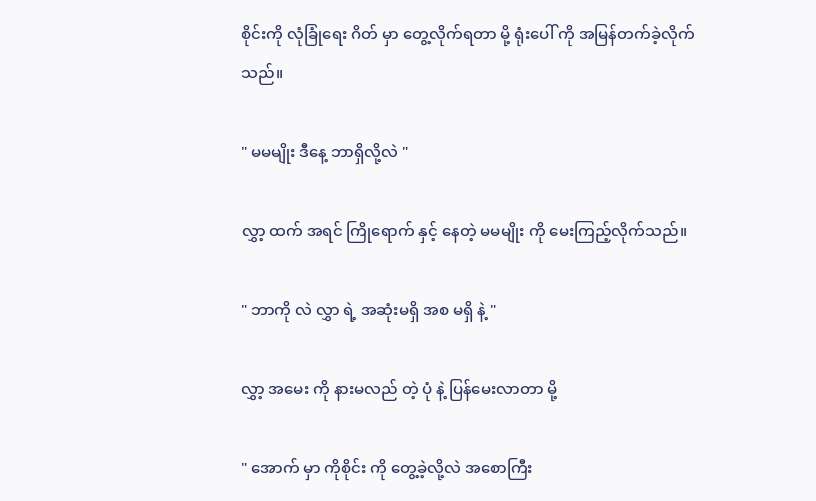စိုင်းကို လုံခြုံရေး ဂိတ် မှာ တွေ့လိုက်ရတာ မို့ ရုံးပေါ် ကို အမြန်တက်ခဲ့လိုက်သည်။

" မမမျိုး ဒီနေ့ ဘာရှိလို့လဲ "

လွှာ့ ထက် အရင် ကြိုရောက် နှင့် နေတဲ့ မမမျိုး ကို မေးကြည့်လိုက်သည်။

" ဘာကို လဲ လွှာ ရဲ့ အဆုံးမရှိ အစ မရှိ နဲ့ "

လွှာ့ အမေး ကို နားမလည် တဲ့ ပုံ နဲ့ ပြန်မေးလာတာ မို့

" အောက် မှာ ကိုစိုင်း ကို တွေ့ခဲ့လို့လဲ အစောကြီး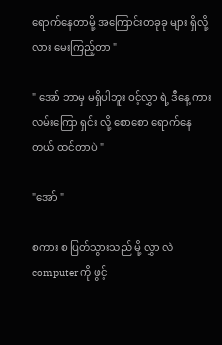ရောက်နေတာမို့ အကြောင်းတခုခု များ ရှိလို့လား မေးကြည့်တာ "

" အော် ဘာမှ မရှိပါဘူး ဝင့်လွှာ ရဲ့ ဒီနေ့ ကားလမ်းကြော ရှင်း လို့ စောစော ရောက်နေတယ် ထင်တာပဲ "

"အော် "

စကား စ ပြတ်သွားသည် မို့ လွှာ လဲ computer ကို ဖွင့်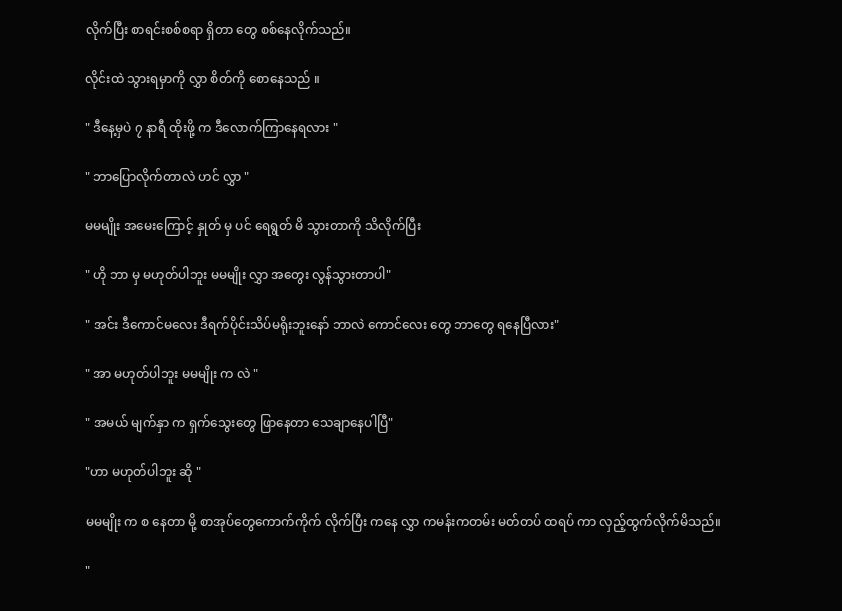လိုက်ပြီး စာရင်းစစ်စရာ ရှိတာ တွေ စစ်နေလိုက်သည်။

လိုင်းထဲ သွားရမှာကို လွှာ စိတ်ကို စောနေသည် ။

" ဒီနေ့မှပဲ ၇ နာရီ ထိုးဖို့ က ဒီလောက်ကြာနေရလား "

" ဘာပြောလိုက်တာလဲ ဟင် လွှာ "

မမမျိုး အမေးကြောင့် နှုတ် မှ ပင် ရေရွတ် မိ သွားတာကို သိလိုက်ပြီး

" ဟို ဘာ မှ မဟုတ်ပါဘူး မမမျိုး လွှာ အတွေး လွန်သွားတာပါ"

" အင်း ဒီကောင်မလေး ဒီရက်ပိုင်းသိပ်မရိုးဘူးနော် ဘာလဲ ကောင်လေး တွေ ဘာတွေ ရနေပြီလား"

" အာ မဟုတ်ပါဘူး မမမျိုး က လဲ "

" အမယ် မျက်နှာ က ရှက်သွေးတွေ ဖြာနေတာ သေချာနေပါပြီ"

"ဟာ မဟုတ်ပါဘူး ဆို "

မမမျိုး က စ နေတာ မို့ စာအုပ်တွေကောက်ကိုက် လိုက်ပြီး ကနေ လွှာ ကမန်းကတမ်း မတ်တပ် ထရပ် ကာ လှည့်ထွက်လိုက်မိသည်။

"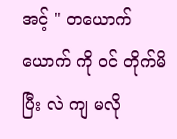အင့် " တယောက် ယောက် ကို ဝင် တိုက်မိပြီး လဲ ကျ မလို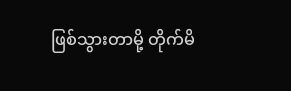ဖြစ်သွားတာမို့ တိုက်မိ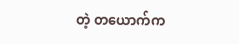တဲ့ တယောက်က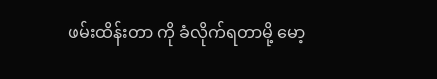ဖမ်းထိန်းတာ ကို ခံလိုက်ရတာမို့ မော့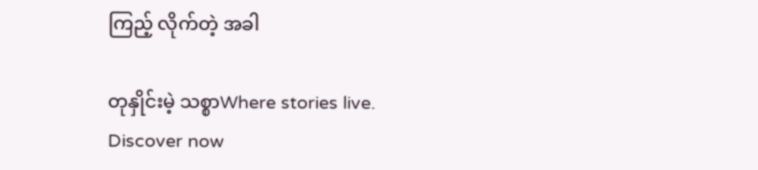ကြည့် လိုက်တဲ့ အခါ

တုနှိုင်းမဲ့ သစ္စာWhere stories live. Discover now